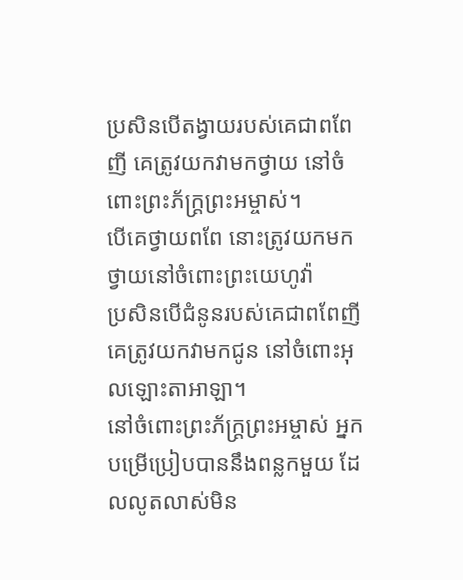ប្រសិនបើតង្វាយរបស់គេជាពពែញី គេត្រូវយកវាមកថ្វាយ នៅចំពោះព្រះភ័ក្ត្រព្រះអម្ចាស់។
បើគេថ្វាយពពែ នោះត្រូវយកមកថ្វាយនៅចំពោះព្រះយេហូវ៉ា
ប្រសិនបើជំនូនរបស់គេជាពពែញី គេត្រូវយកវាមកជូន នៅចំពោះអុលឡោះតាអាឡា។
នៅចំពោះព្រះភ័ក្ត្រព្រះអម្ចាស់ អ្នកបម្រើប្រៀបបាននឹងពន្លកមួយ ដែលលូតលាស់មិន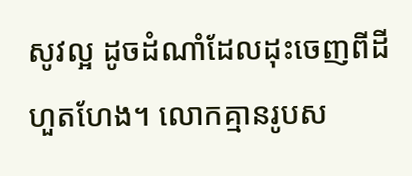សូវល្អ ដូចដំណាំដែលដុះចេញពីដីហួតហែង។ លោកគ្មានរូបស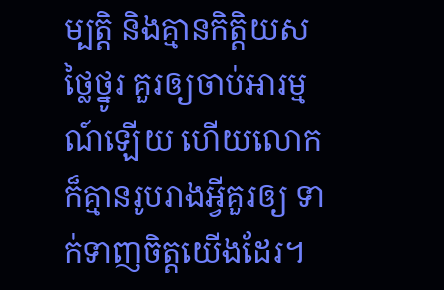ម្បត្តិ និងគ្មានកិត្តិយសថ្លៃថ្នូរ គួរឲ្យចាប់អារម្មណ៍ឡើយ ហើយលោកក៏គ្មានរូបរាងអ្វីគួរឲ្យ ទាក់ទាញចិត្តយើងដែរ។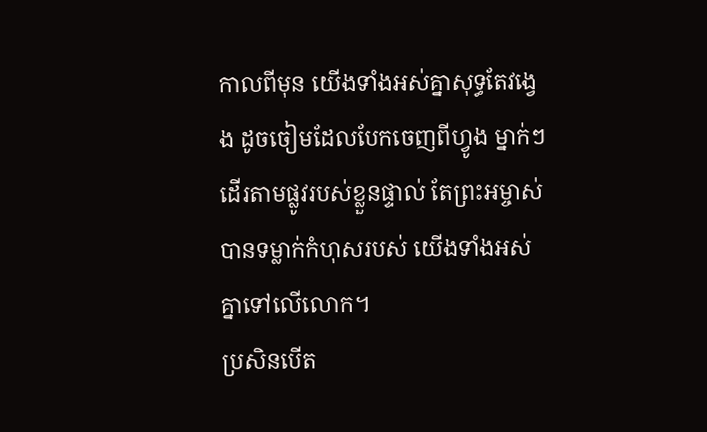កាលពីមុន យើងទាំងអស់គ្នាសុទ្ធតែវង្វេង ដូចចៀមដែលបែកចេញពីហ្វូង ម្នាក់ៗដើរតាមផ្លូវរបស់ខ្លួនផ្ទាល់ តែព្រះអម្ចាស់បានទម្លាក់កំហុសរបស់ យើងទាំងអស់គ្នាទៅលើលោក។
ប្រសិនបើត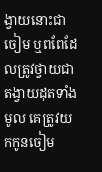ង្វាយនោះជាចៀម ឬពពែដែលត្រូវថ្វាយជាតង្វាយដុតទាំងមូល គេត្រូវយកកូនចៀម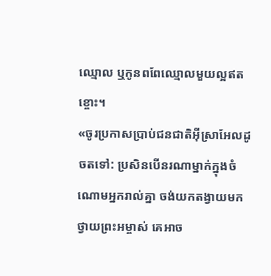ឈ្មោល ឬកូនពពែឈ្មោលមួយល្អឥតខ្ចោះ។
«ចូរប្រកាសប្រាប់ជនជាតិអ៊ីស្រាអែលដូចតទៅ: ប្រសិនបើនរណាម្នាក់ក្នុងចំណោមអ្នករាល់គ្នា ចង់យកតង្វាយមកថ្វាយព្រះអម្ចាស់ គេអាច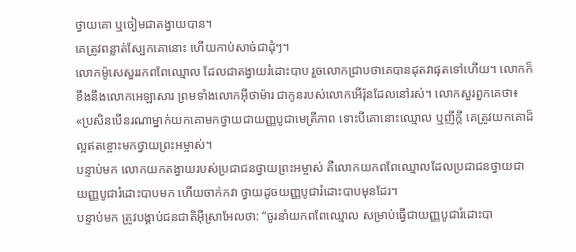ថ្វាយគោ ឬចៀមជាតង្វាយបាន។
គេត្រូវពន្លាត់ស្បែកគោនោះ ហើយកាប់សាច់ជាដុំៗ។
លោកម៉ូសេសួររកពពែឈ្មោល ដែលជាតង្វាយរំដោះបាប រួចលោកជ្រាបថាគេបានដុតវាផុតទៅហើយ។ លោកក៏ខឹងនឹងលោកអេឡាសារ ព្រមទាំងលោកអ៊ីថាម៉ារ ជាកូនរបស់លោកអើរ៉ុនដែលនៅរស់។ លោកសួរពួកគេថា៖
«ប្រសិនបើនរណាម្នាក់យកគោមកថ្វាយជាយញ្ញបូជាមេត្រីភាព ទោះបីគោនោះឈ្មោល ឬញីក្ដី គេត្រូវយកគោដ៏ល្អឥតខ្ចោះមកថ្វាយព្រះអម្ចាស់។
បន្ទាប់មក លោកយកតង្វាយរបស់ប្រជាជនថ្វាយព្រះអម្ចាស់ គឺលោកយកពពែឈ្មោលដែលប្រជាជនថ្វាយជាយញ្ញបូជារំដោះបាបមក ហើយចាក់កវា ថ្វាយដូចយញ្ញបូជារំដោះបាបមុនដែរ។
បន្ទាប់មក ត្រូវបង្គាប់ជនជាតិអ៊ីស្រាអែលថា: “ចូរនាំយកពពែឈ្មោល សម្រាប់ធ្វើជាយញ្ញបូជារំដោះបា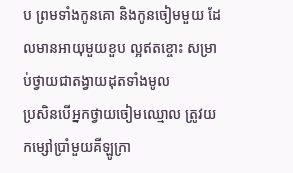ប ព្រមទាំងកូនគោ និងកូនចៀមមួយ ដែលមានអាយុមួយខួប ល្អឥតខ្ចោះ សម្រាប់ថ្វាយជាតង្វាយដុតទាំងមូល
ប្រសិនបើអ្នកថ្វាយចៀមឈ្មោល ត្រូវយកម្សៅប្រាំមួយគីឡូក្រា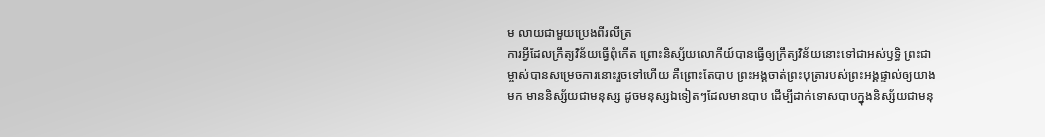ម លាយជាមួយប្រេងពីរលីត្រ
ការអ្វីដែលក្រឹត្យវិន័យធ្វើពុំកើត ព្រោះនិស្ស័យលោកីយ៍បានធ្វើឲ្យក្រឹត្យវិន័យនោះទៅជាអស់ឫទ្ធិ ព្រះជាម្ចាស់បានសម្រេចការនោះរួចទៅហើយ គឺព្រោះតែបាប ព្រះអង្គចាត់ព្រះបុត្រារបស់ព្រះអង្គផ្ទាល់ឲ្យយាងមក មាននិស្ស័យជាមនុស្ស ដូចមនុស្សឯទៀតៗដែលមានបាប ដើម្បីដាក់ទោសបាបក្នុងនិស្ស័យជាមនុ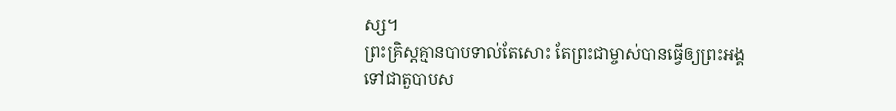ស្ស។
ព្រះគ្រិស្តគ្មានបាបទាល់តែសោះ តែព្រះជាម្ចាស់បានធ្វើឲ្យព្រះអង្គទៅជាតួបាបស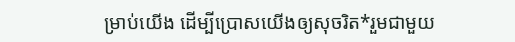ម្រាប់យើង ដើម្បីប្រោសយើងឲ្យសុចរិត*រួមជាមួយ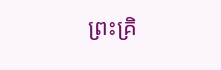ព្រះគ្រិ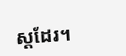ស្តដែរ។